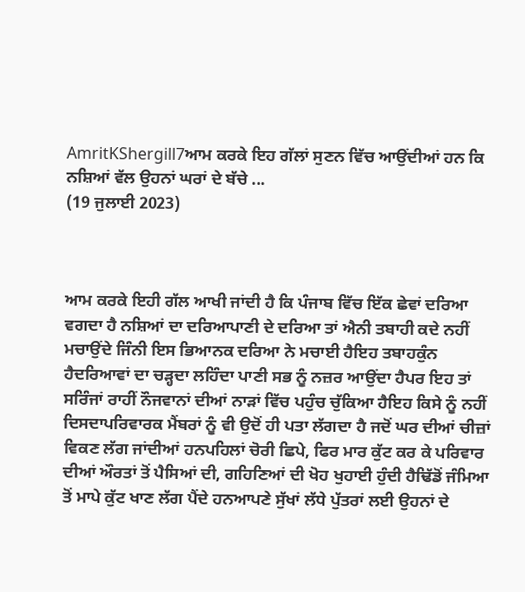AmritKShergill7ਆਮ ਕਰਕੇ ਇਹ ਗੱਲਾਂ ਸੁਣਨ ਵਿੱਚ ਆਉਂਦੀਆਂ ਹਨ ਕਿ ਨਸ਼ਿਆਂ ਵੱਲ ਉਹਨਾਂ ਘਰਾਂ ਦੇ ਬੱਚੇ ...
(19 ਜੁਲਾਈ 2023)



ਆਮ ਕਰਕੇ ਇਹੀ ਗੱਲ ਆਖੀ ਜਾਂਦੀ ਹੈ ਕਿ ਪੰਜਾਬ ਵਿੱਚ ਇੱਕ ਛੇਵਾਂ ਦਰਿਆ ਵਗਦਾ ਹੈ ਨਸ਼ਿਆਂ ਦਾ ਦਰਿਆਪਾਣੀ ਦੇ ਦਰਿਆ ਤਾਂ ਐਨੀ ਤਬਾਹੀ ਕਦੇ ਨਹੀਂ ਮਚਾਉਂਦੇ ਜਿੰਨੀ ਇਸ ਭਿਆਨਕ ਦਰਿਆ ਨੇ ਮਚਾਈ ਹੈਇਹ ਤਬਾਹਕੁੰਨ ਹੈਦਰਿਆਵਾਂ ਦਾ ਚੜ੍ਹਦਾ ਲਹਿੰਦਾ ਪਾਣੀ ਸਭ ਨੂੰ ਨਜ਼ਰ ਆਉਂਦਾ ਹੈਪਰ ਇਹ ਤਾਂ ਸਰਿੰਜਾਂ ਰਾਹੀਂ ਨੌਜਵਾਨਾਂ ਦੀਆਂ ਨਾੜਾਂ ਵਿੱਚ ਪਹੁੰਚ ਚੁੱਕਿਆ ਹੈਇਹ ਕਿਸੇ ਨੂੰ ਨਹੀਂ ਦਿਸਦਾਪਰਿਵਾਰਕ ਮੈਂਬਰਾਂ ਨੂੰ ਵੀ ਉਦੋਂ ਹੀ ਪਤਾ ਲੱਗਦਾ ਹੈ ਜਦੋਂ ਘਰ ਦੀਆਂ ਚੀਜ਼ਾਂ ਵਿਕਣ ਲੱਗ ਜਾਂਦੀਆਂ ਹਨਪਹਿਲਾਂ ਚੋਰੀ ਛਿਪੇ, ਫਿਰ ਮਾਰ ਕੁੱਟ ਕਰ ਕੇ ਪਰਿਵਾਰ ਦੀਆਂ ਔਰਤਾਂ ਤੋਂ ਪੈਸਿਆਂ ਦੀ, ਗਹਿਣਿਆਂ ਦੀ ਖੋਹ ਖੁਹਾਈ ਹੁੰਦੀ ਹੈਢਿੱਡੋਂ ਜੰਮਿਆ ਤੋਂ ਮਾਪੇ ਕੁੱਟ ਖਾਣ ਲੱਗ ਪੈਂਦੇ ਹਨਆਪਣੇ ਸੁੱਖਾਂ ਲੱਧੇ ਪੁੱਤਰਾਂ ਲਈ ਉਹਨਾਂ ਦੇ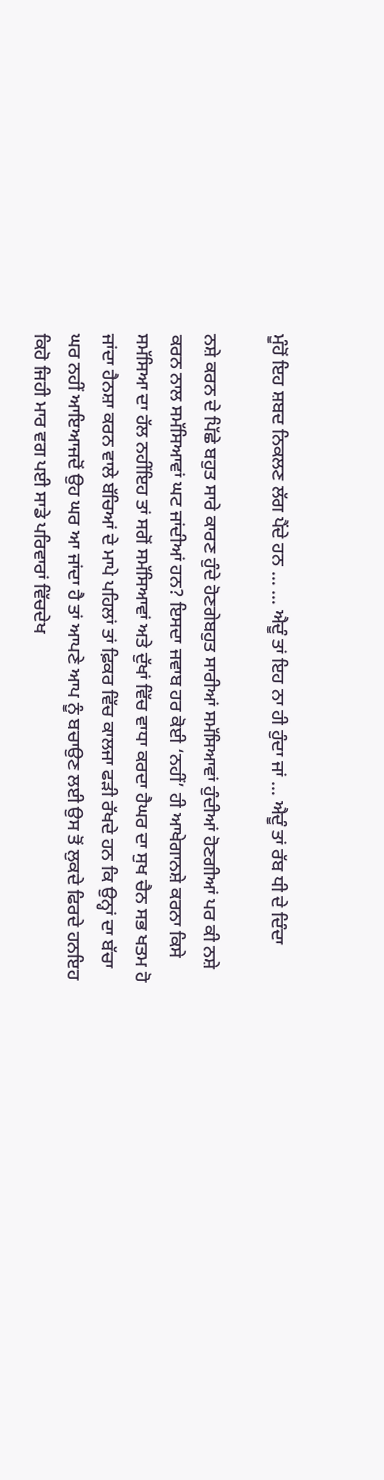ਮੂੰਹੋਂ ਇਹ ਸ਼ਬਦ ਨਿਕਲਣ ਲੱਗ ਪੈਂਦੇ ਹਨ … … ਐਦੂੰ ਤਾਂ ਇਹ ਨਾ ਹੀ ਹੁੰਦਾ ਜਾਂ … ਐਦੂੰ ਤਾਂ ਰੱਬ ਧੀ ਦੇ ਦਿੰਦਾ

ਨਸ਼ੇ ਕਰਨ ਦੇ ਪਿੱਛੇ ਬਹੁਤ ਸਾਰੇ ਕਾਰਣ ਹੁੰਦੇ ਹੋਣਗੇਬਹੁਤ ਸਾਰੀਆਂ ਸਮੱਸਿਆਵਾਂ ਹੁੰਦੀਆਂ ਹੋਣਗੀਆਂ ਪਰ ਕੀ ਨਸ਼ੇ ਕਰਨ ਨਾਲ ਸਮੱਸਿਆਵਾਂ ਘਟ ਜਾਂਦੀਆਂ ਹਨ? ਇਸਦਾ ਜਵਾਬ ਹਰ ਕੋਈ ‘ਨਹੀਂ’ ਹੀ ਆਖੇਗਾਨਸ਼ੇ ਕਰਨਾ ਕਿਸੇ ਸਮੱਸਿਆ ਦਾ ਹੱਲ ਨਹੀਂਇਹ ਤਾਂ ਸਗੋਂ ਸਮੱਸਿਆਵਾਂ ਅਤੇ ਦੁੱਖਾਂ ਵਿੱਚ ਵਾਧਾ ਕਰਦਾ ਹੈਘਰ ਦਾ ਸੁਖ ਚੈਨ ਸਭ ਖਤਮ ਹੋ ਜਾਂਦਾ ਹੈਨਸ਼ਾ ਕਰਨ ਵਾਲੇ ਬੱਚਿਆਂ ਦੇ ਮਾਪੇ ਪਹਿਲਾਂ ਤਾਂ ਫ਼ਿਕਰ ਵਿੱਚ ਕਾਲਜਾ ਫੜੀ ਰੱਖਦੇ ਹਨ ਕਿ ਉਨ੍ਹਾਂ ਦਾ ਬੱਚਾ ਘਰ ਨਹੀਂ ਆਇਆਜਦੋਂ ਉਹ ਘਰ ਆ ਜਾਂਦਾ ਹੈ ਤਾਂ ਆਪਣੇ ਆਪ ਨੂੰ ਬਚਾਉਣ ਲਈ ਉਸ ਤੋਂ ਲੁਕਦੇ ਫਿਰਦੇ ਹਨਇਹ ਕਿਹੋ ਜਿਹੀ ਮਾਰ ਵਗ ਪਈ ਸਾਡੇ ਪਰਿਵਾਰਾਂ ਵਿੱਚਦੇਖ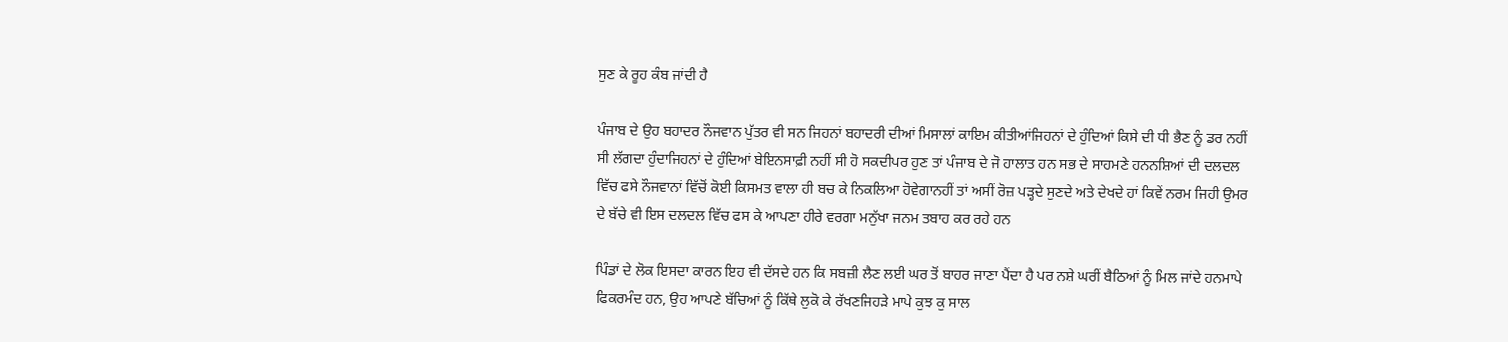ਸੁਣ ਕੇ ਰੂਹ ਕੰਬ ਜਾਂਦੀ ਹੈ

ਪੰਜਾਬ ਦੇ ਉਹ ਬਹਾਦਰ ਨੌਜਵਾਨ ਪੁੱਤਰ ਵੀ ਸਨ ਜਿਹਨਾਂ ਬਹਾਦਰੀ ਦੀਆਂ ਮਿਸਾਲਾਂ ਕਾਇਮ ਕੀਤੀਆਂਜਿਹਨਾਂ ਦੇ ਹੁੰਦਿਆਂ ਕਿਸੇ ਦੀ ਧੀ ਭੈਣ ਨੂੰ ਡਰ ਨਹੀਂ ਸੀ ਲੱਗਦਾ ਹੁੰਦਾਜਿਹਨਾਂ ਦੇ ਹੁੰਦਿਆਂ ਬੇਇਨਸਾਫ਼ੀ ਨਹੀਂ ਸੀ ਹੋ ਸਕਦੀਪਰ ਹੁਣ ਤਾਂ ਪੰਜਾਬ ਦੇ ਜੋ ਹਾਲਾਤ ਹਨ ਸਭ ਦੇ ਸਾਹਮਣੇ ਹਨਨਸ਼ਿਆਂ ਦੀ ਦਲਦਲ ਵਿੱਚ ਫਸੇ ਨੌਜਵਾਨਾਂ ਵਿੱਚੋਂ ਕੋਈ ਕਿਸਮਤ ਵਾਲਾ ਹੀ ਬਚ ਕੇ ਨਿਕਲਿਆ ਹੋਵੇਗਾਨਹੀਂ ਤਾਂ ਅਸੀਂ ਰੋਜ਼ ਪੜ੍ਹਦੇ ਸੁਣਦੇ ਅਤੇ ਦੇਖਦੇ ਹਾਂ ਕਿਵੇਂ ਨਰਮ ਜਿਹੀ ਉਮਰ ਦੇ ਬੱਚੇ ਵੀ ਇਸ ਦਲਦਲ ਵਿੱਚ ਫਸ ਕੇ ਆਪਣਾ ਹੀਰੇ ਵਰਗਾ ਮਨੁੱਖਾ ਜਨਮ ਤਬਾਹ ਕਰ ਰਹੇ ਹਨ

ਪਿੰਡਾਂ ਦੇ ਲੋਕ ਇਸਦਾ ਕਾਰਨ ਇਹ ਵੀ ਦੱਸਦੇ ਹਨ ਕਿ ਸਬਜ਼ੀ ਲੈਣ ਲਈ ਘਰ ਤੋਂ ਬਾਹਰ ਜਾਣਾ ਪੈਂਦਾ ਹੈ ਪਰ ਨਸ਼ੇ ਘਰੀਂ ਬੈਠਿਆਂ ਨੂੰ ਮਿਲ ਜਾਂਦੇ ਹਨਮਾਪੇ ਫਿਕਰਮੰਦ ਹਨ, ਉਹ ਆਪਣੇ ਬੱਚਿਆਂ ਨੂੰ ਕਿੱਥੇ ਲੁਕੋ ਕੇ ਰੱਖਣਜਿਹੜੇ ਮਾਪੇ ਕੁਝ ਕੁ ਸਾਲ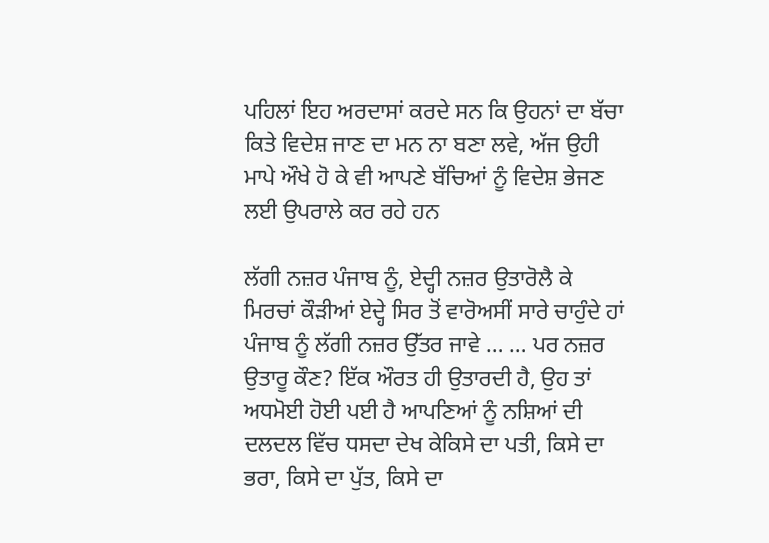ਪਹਿਲਾਂ ਇਹ ਅਰਦਾਸਾਂ ਕਰਦੇ ਸਨ ਕਿ ਉਹਨਾਂ ਦਾ ਬੱਚਾ ਕਿਤੇ ਵਿਦੇਸ਼ ਜਾਣ ਦਾ ਮਨ ਨਾ ਬਣਾ ਲਵੇ, ਅੱਜ ਉਹੀ ਮਾਪੇ ਔਖੇ ਹੋ ਕੇ ਵੀ ਆਪਣੇ ਬੱਚਿਆਂ ਨੂੰ ਵਿਦੇਸ਼ ਭੇਜਣ ਲਈ ਉਪਰਾਲੇ ਕਰ ਰਹੇ ਹਨ

ਲੱਗੀ ਨਜ਼ਰ ਪੰਜਾਬ ਨੂੰ, ਏਦ੍ਹੀ ਨਜ਼ਰ ਉਤਾਰੋਲੈ ਕੇ ਮਿਰਚਾਂ ਕੌੜੀਆਂ ਏਦ੍ਹੇ ਸਿਰ ਤੋਂ ਵਾਰੋਅਸੀਂ ਸਾਰੇ ਚਾਹੁੰਦੇ ਹਾਂ ਪੰਜਾਬ ਨੂੰ ਲੱਗੀ ਨਜ਼ਰ ਉੱਤਰ ਜਾਵੇ … … ਪਰ ਨਜ਼ਰ ਉਤਾਰੂ ਕੌਣ? ਇੱਕ ਔਰਤ ਹੀ ਉਤਾਰਦੀ ਹੈ, ਉਹ ਤਾਂ ਅਧਮੋਈ ਹੋਈ ਪਈ ਹੈ ਆਪਣਿਆਂ ਨੂੰ ਨਸ਼ਿਆਂ ਦੀ ਦਲਦਲ ਵਿੱਚ ਧਸਦਾ ਦੇਖ ਕੇਕਿਸੇ ਦਾ ਪਤੀ, ਕਿਸੇ ਦਾ ਭਰਾ, ਕਿਸੇ ਦਾ ਪੁੱਤ, ਕਿਸੇ ਦਾ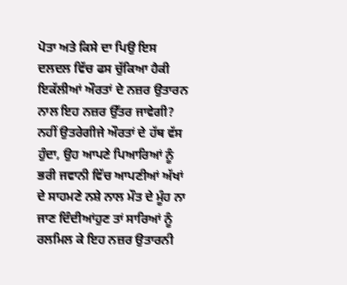ਪੋਤਾ ਅਤੇ ਕਿਸੇ ਦਾ ਪਿਉ ਇਸ ਦਲਦਲ ਵਿੱਚ ਫਸ ਚੁੱਕਿਆ ਹੈਕੀ ਇਕੱਲੀਆਂ ਔਰਤਾਂ ਦੇ ਨਜ਼ਰ ਉਤਾਰਨ ਨਾਲ ਇਹ ਨਜ਼ਰ ਉੱਤਰ ਜਾਵੇਗੀ? ਨਹੀਂ ਉਤਰੇਗੀਜੇ ਔਰਤਾਂ ਦੇ ਹੱਥ ਵੱਸ ਹੁੰਦਾ, ਉਹ ਆਪਣੇ ਪਿਆਰਿਆਂ ਨੂੰ ਭਰੀ ਜਵਾਨੀ ਵਿੱਚ ਆਪਣੀਆਂ ਅੱਖਾਂ ਦੇ ਸਾਹਮਣੇ ਨਸ਼ੇ ਨਾਲ ਮੌਤ ਦੇ ਮੂੰਹ ਨਾ ਜਾਣ ਦਿੰਦੀਆਂਹੁਣ ਤਾਂ ਸਾਰਿਆਂ ਨੂੰ ਰਲਮਿਲ ਕੇ ਇਹ ਨਜ਼ਰ ਉਤਾਰਨੀ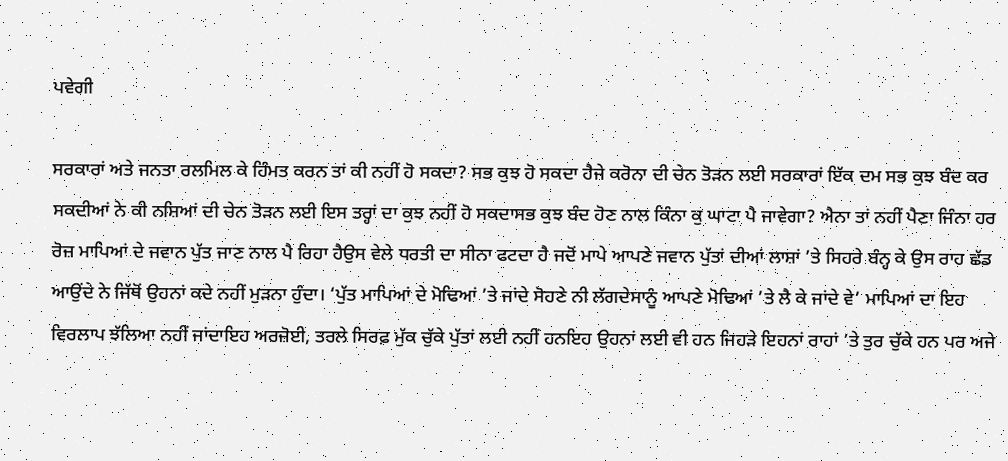ਪਵੇਗੀ

ਸਰਕਾਰਾਂ ਅਤੇ ਜਨਤਾ ਰਲਮਿਲ ਕੇ ਹਿੰਮਤ ਕਰਨ ਤਾਂ ਕੀ ਨਹੀਂ ਹੋ ਸਕਦਾ? ਸਭ ਕੁਝ ਹੋ ਸਕਦਾ ਹੈਜੇ ਕਰੋਨਾ ਦੀ ਚੇਨ ਤੋੜਨ ਲਈ ਸਰਕਾਰਾਂ ਇੱਕ ਦਮ ਸਭ ਕੁਝ ਬੰਦ ਕਰ ਸਕਦੀਆਂ ਨੇ ਕੀ ਨਸ਼ਿਆਂ ਦੀ ਚੇਨ ਤੋੜਨ ਲਈ ਇਸ ਤਰ੍ਹਾਂ ਦਾ ਕੁਝ ਨਹੀਂ ਹੋ ਸਕਦਾਸਭ ਕੁਝ ਬੰਦ ਹੋਣ ਨਾਲ ਕਿੰਨਾ ਕੁ ਘਾਟਾ ਪੈ ਜਾਵੇਗਾ? ਐਨਾ ਤਾਂ ਨਹੀਂ ਪੈਣਾ ਜਿੰਨਾ ਹਰ ਰੋਜ਼ ਮਾਪਿਆਂ ਦੇ ਜਵਾਨ ਪੁੱਤ ਜਾਣ ਨਾਲ ਪੈ ਰਿਹਾ ਹੈਉਸ ਵੇਲੇ ਧਰਤੀ ਦਾ ਸੀਨਾ ਫਟਦਾ ਹੈ ਜਦੋਂ ਮਾਪੇ ਆਪਣੇ ਜਵਾਨ ਪੁੱਤਾਂ ਦੀਆਂ ਲਾਸ਼ਾਂ ’ਤੇ ਸਿਹਰੇ ਬੰਨ੍ਹ ਕੇ ਉਸ ਰਾਹ ਛੱਡ ਆਉਂਦੇ ਨੇ ਜਿੱਥੋਂ ਉਹਨਾਂ ਕਦੇ ਨਹੀਂ ਮੁੜਨਾ ਹੁੰਦਾ। ‘ਪੁੱਤ ਮਾਪਿਆਂ ਦੇ ਮੋਢਿਆਂ ’ਤੇ ਜਾਂਦੇ ਸੋਹਣੇ ਨੀ ਲੱਗਦੇਸਾਨੂੰ ਆਪਣੇ ਮੋਢਿਆਂ ’ਤੇ ਲੈ ਕੇ ਜਾਂਦੇ ਵੇ’ ਮਾਪਿਆਂ ਦਾ ਇਹ ਵਿਰਲਾਪ ਝੱਲਿਆ ਨਹੀਂ ਜਾਂਦਾਇਹ ਅਰਜ਼ੋਈ, ਤਰਲੇ ਸਿਰਫ਼ ਮੁੱਕ ਚੁੱਕੇ ਪੁੱਤਾਂ ਲਈ ਨਹੀਂ ਹਨਇਹ ਉਹਨਾਂ ਲਈ ਵੀ ਹਨ ਜਿਹੜੇ ਇਹਨਾਂ ਰਾਹਾਂ ’ਤੇ ਤੁਰ ਚੁੱਕੇ ਹਨ ਪਰ ਅਜੇ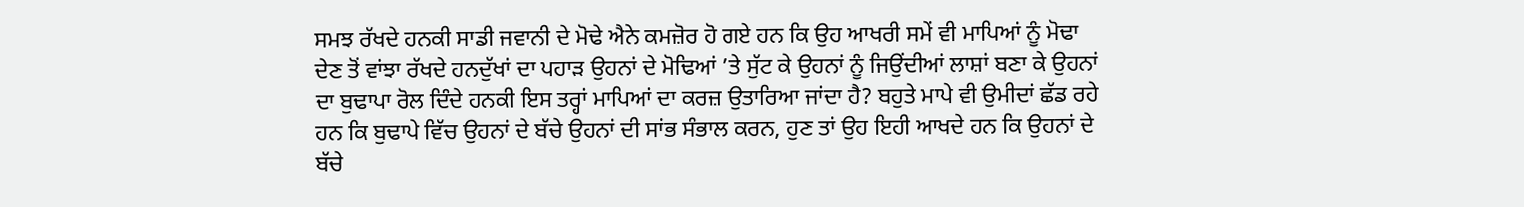ਸਮਝ ਰੱਖਦੇ ਹਨਕੀ ਸਾਡੀ ਜਵਾਨੀ ਦੇ ਮੋਢੇ ਐਨੇ ਕਮਜ਼ੋਰ ਹੋ ਗਏ ਹਨ ਕਿ ਉਹ ਆਖਰੀ ਸਮੇਂ ਵੀ ਮਾਪਿਆਂ ਨੂੰ ਮੋਢਾ ਦੇਣ ਤੋਂ ਵਾਂਝਾ ਰੱਖਦੇ ਹਨਦੁੱਖਾਂ ਦਾ ਪਹਾੜ ਉਹਨਾਂ ਦੇ ਮੋਢਿਆਂ ’ਤੇ ਸੁੱਟ ਕੇ ਉਹਨਾਂ ਨੂੰ ਜਿਉਂਦੀਆਂ ਲਾਸ਼ਾਂ ਬਣਾ ਕੇ ਉਹਨਾਂ ਦਾ ਬੁਢਾਪਾ ਰੋਲ ਦਿੰਦੇ ਹਨਕੀ ਇਸ ਤਰ੍ਹਾਂ ਮਾਪਿਆਂ ਦਾ ਕਰਜ਼ ਉਤਾਰਿਆ ਜਾਂਦਾ ਹੈ? ਬਹੁਤੇ ਮਾਪੇ ਵੀ ਉਮੀਦਾਂ ਛੱਡ ਰਹੇ ਹਨ ਕਿ ਬੁਢਾਪੇ ਵਿੱਚ ਉਹਨਾਂ ਦੇ ਬੱਚੇ ਉਹਨਾਂ ਦੀ ਸਾਂਭ ਸੰਭਾਲ ਕਰਨ, ਹੁਣ ਤਾਂ ਉਹ ਇਹੀ ਆਖਦੇ ਹਨ ਕਿ ਉਹਨਾਂ ਦੇ ਬੱਚੇ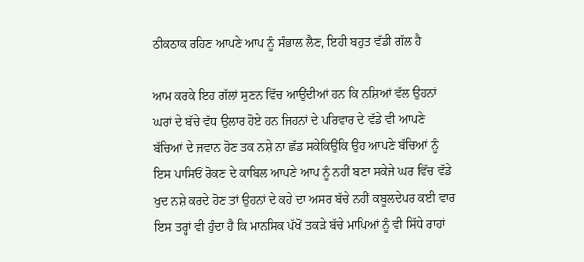ਠੀਕਠਾਕ ਰਹਿਣ ਆਪਣੇ ਆਪ ਨੂੰ ਸੰਭਾਲ ਲੈਣ, ਇਹੀ ਬਹੁਤ ਵੱਡੀ ਗੱਲ ਹੈ

ਆਮ ਕਰਕੇ ਇਹ ਗੱਲਾਂ ਸੁਣਨ ਵਿੱਚ ਆਉਂਦੀਆਂ ਹਨ ਕਿ ਨਸ਼ਿਆਂ ਵੱਲ ਉਹਨਾਂ ਘਰਾਂ ਦੇ ਬੱਚੇ ਵੱਧ ਉਲਾਰ ਹੋਏ ਹਨ ਜਿਹਨਾਂ ਦੇ ਪਰਿਵਾਰ ਦੇ ਵੱਡੇ ਵੀ ਆਪਣੇ ਬੱਚਿਆਂ ਦੇ ਜਵਾਨ ਹੋਣ ਤਕ ਨਸ਼ੇ ਨਾ ਛੱਡ ਸਕੇਕਿਉਂਕਿ ਉਹ ਆਪਣੇ ਬੱਚਿਆਂ ਨੂੰ ਇਸ ਪਾਸਿਓਂ ਰੋਕਣ ਦੇ ਕਾਬਿਲ ਆਪਣੇ ਆਪ ਨੂੰ ਨਹੀਂ ਬਣਾ ਸਕੇਜੇ ਘਰ ਵਿੱਚ ਵੱਡੇ ਖੁਦ ਨਸ਼ੇ ਕਰਦੇ ਹੋਣ ਤਾਂ ਉਹਨਾਂ ਦੇ ਕਹੇ ਦਾ ਅਸਰ ਬੱਚੇ ਨਹੀਂ ਕਬੂਲਦੇਪਰ ਕਈ ਵਾਰ ਇਸ ਤਰ੍ਹਾਂ ਵੀ ਹੁੰਦਾ ਹੈ ਕਿ ਮਾਨਸਿਕ ਪੱਖੋਂ ਤਕੜੇ ਬੱਚੇ ਮਾਪਿਆਂ ਨੂੰ ਵੀ ਸਿੱਧੇ ਰਾਹਾਂ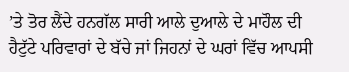’ਤੇ ਤੋਰ ਲੈਂਦੇ ਹਨਗੱਲ ਸਾਰੀ ਆਲੇ ਦੁਆਲੇ ਦੇ ਮਾਹੌਲ ਦੀ ਹੈਟੁੱਟੇ ਪਰਿਵਾਰਾਂ ਦੇ ਬੱਚੇ ਜਾਂ ਜਿਹਨਾਂ ਦੇ ਘਰਾਂ ਵਿੱਚ ਆਪਸੀ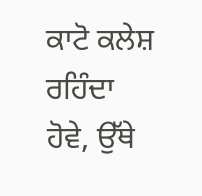ਕਾਟੋ ਕਲੇਸ਼ ਰਹਿੰਦਾ ਹੋਵੇ, ਉੱਥੇ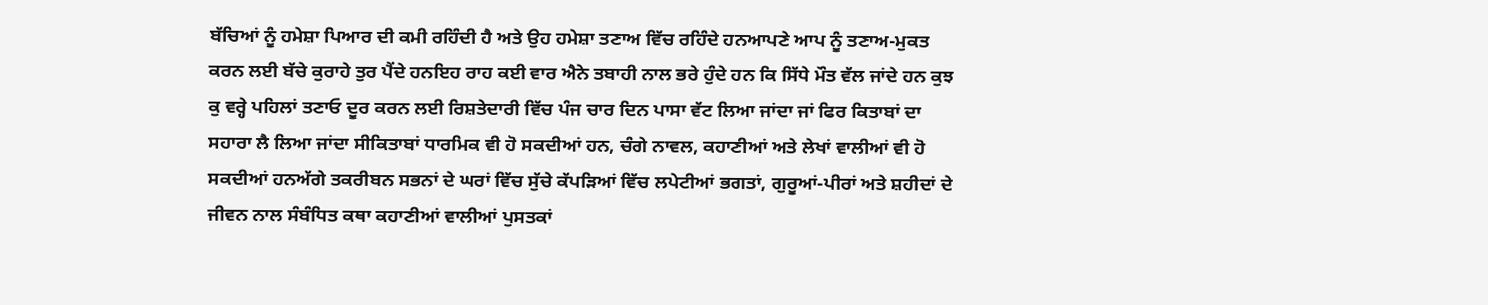ਬੱਚਿਆਂ ਨੂੰ ਹਮੇਸ਼ਾ ਪਿਆਰ ਦੀ ਕਮੀ ਰਹਿੰਦੀ ਹੈ ਅਤੇ ਉਹ ਹਮੇਸ਼ਾ ਤਣਾਅ ਵਿੱਚ ਰਹਿੰਦੇ ਹਨਆਪਣੇ ਆਪ ਨੂੰ ਤਣਾਅ-ਮੁਕਤ ਕਰਨ ਲਈ ਬੱਚੇ ਕੁਰਾਹੇ ਤੁਰ ਪੈਂਦੇ ਹਨਇਹ ਰਾਹ ਕਈ ਵਾਰ ਐਨੇ ਤਬਾਹੀ ਨਾਲ ਭਰੇ ਹੁੰਦੇ ਹਨ ਕਿ ਸਿੱਧੇ ਮੌਤ ਵੱਲ ਜਾਂਦੇ ਹਨ ਕੁਝ ਕੁ ਵਰ੍ਹੇ ਪਹਿਲਾਂ ਤਣਾਓ ਦੂਰ ਕਰਨ ਲਈ ਰਿਸ਼ਤੇਦਾਰੀ ਵਿੱਚ ਪੰਜ ਚਾਰ ਦਿਨ ਪਾਸਾ ਵੱਟ ਲਿਆ ਜਾਂਦਾ ਜਾਂ ਫਿਰ ਕਿਤਾਬਾਂ ਦਾ ਸਹਾਰਾ ਲੈ ਲਿਆ ਜਾਂਦਾ ਸੀਕਿਤਾਬਾਂ ਧਾਰਮਿਕ ਵੀ ਹੋ ਸਕਦੀਆਂ ਹਨ, ਚੰਗੇ ਨਾਵਲ, ਕਹਾਣੀਆਂ ਅਤੇ ਲੇਖਾਂ ਵਾਲੀਆਂ ਵੀ ਹੋ ਸਕਦੀਆਂ ਹਨਅੱਗੇ ਤਕਰੀਬਨ ਸਭਨਾਂ ਦੇ ਘਰਾਂ ਵਿੱਚ ਸੁੱਚੇ ਕੱਪੜਿਆਂ ਵਿੱਚ ਲਪੇਟੀਆਂ ਭਗਤਾਂ, ਗੁਰੂਆਂ-ਪੀਰਾਂ ਅਤੇ ਸ਼ਹੀਦਾਂ ਦੇ ਜੀਵਨ ਨਾਲ ਸੰਬੰਧਿਤ ਕਥਾ ਕਹਾਣੀਆਂ ਵਾਲੀਆਂ ਪੁਸਤਕਾਂ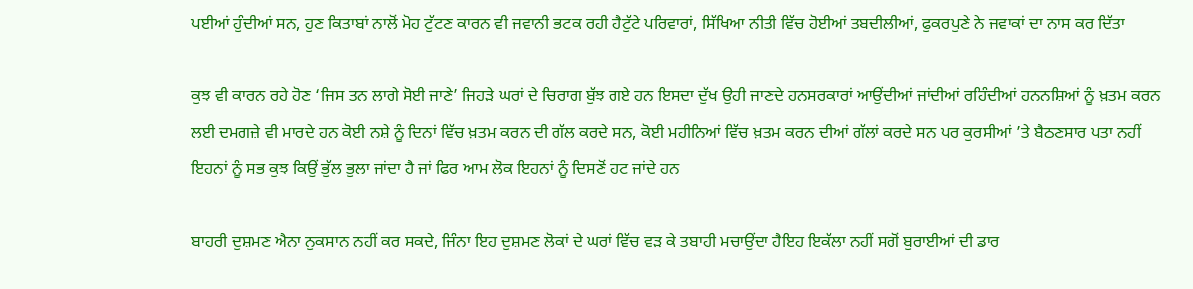ਪਈਆਂ ਹੁੰਦੀਆਂ ਸਨ, ਹੁਣ ਕਿਤਾਬਾਂ ਨਾਲੋਂ ਮੋਹ ਟੁੱਟਣ ਕਾਰਨ ਵੀ ਜਵਾਨੀ ਭਟਕ ਰਹੀ ਹੈਟੁੱਟੇ ਪਰਿਵਾਰਾਂ, ਸਿੱਖਿਆ ਨੀਤੀ ਵਿੱਚ ਹੋਈਆਂ ਤਬਦੀਲੀਆਂ, ਫੁਕਰਪੁਣੇ ਨੇ ਜਵਾਕਾਂ ਦਾ ਨਾਸ ਕਰ ਦਿੱਤਾ

ਕੁਝ ਵੀ ਕਾਰਨ ਰਹੇ ਹੋਣ ‘ਜਿਸ ਤਨ ਲਾਗੇ ਸੋਈ ਜਾਣੇ’ ਜਿਹੜੇ ਘਰਾਂ ਦੇ ਚਿਰਾਗ ਬੁੱਝ ਗਏ ਹਨ ਇਸਦਾ ਦੁੱਖ ਉਹੀ ਜਾਣਦੇ ਹਨਸਰਕਾਰਾਂ ਆਉਂਦੀਆਂ ਜਾਂਦੀਆਂ ਰਹਿੰਦੀਆਂ ਹਨਨਸ਼ਿਆਂ ਨੂੰ ਖ਼ਤਮ ਕਰਨ ਲਈ ਦਮਗਜ਼ੇ ਵੀ ਮਾਰਦੇ ਹਨ ਕੋਈ ਨਸ਼ੇ ਨੂੰ ਦਿਨਾਂ ਵਿੱਚ ਖ਼ਤਮ ਕਰਨ ਦੀ ਗੱਲ ਕਰਦੇ ਸਨ, ਕੋਈ ਮਹੀਨਿਆਂ ਵਿੱਚ ਖ਼ਤਮ ਕਰਨ ਦੀਆਂ ਗੱਲਾਂ ਕਰਦੇ ਸਨ ਪਰ ਕੁਰਸੀਆਂ ’ਤੇ ਬੈਠਣਸਾਰ ਪਤਾ ਨਹੀਂ ਇਹਨਾਂ ਨੂੰ ਸਭ ਕੁਝ ਕਿਉਂ ਭੁੱਲ ਭੁਲਾ ਜਾਂਦਾ ਹੈ ਜਾਂ ਫਿਰ ਆਮ ਲੋਕ ਇਹਨਾਂ ਨੂੰ ਦਿਸਣੋਂ ਹਟ ਜਾਂਦੇ ਹਨ

ਬਾਹਰੀ ਦੁਸ਼ਮਣ ਐਨਾ ਨੁਕਸਾਨ ਨਹੀਂ ਕਰ ਸਕਦੇ, ਜਿੰਨਾ ਇਹ ਦੁਸ਼ਮਣ ਲੋਕਾਂ ਦੇ ਘਰਾਂ ਵਿੱਚ ਵੜ ਕੇ ਤਬਾਹੀ ਮਚਾਉਂਦਾ ਹੈਇਹ ਇਕੱਲਾ ਨਹੀਂ ਸਗੋਂ ਬੁਰਾਈਆਂ ਦੀ ਡਾਰ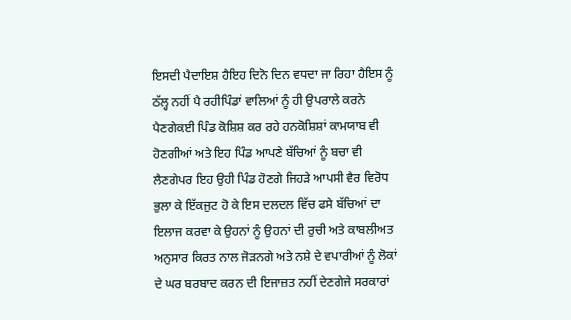ਇਸਦੀ ਪੈਦਾਇਸ਼ ਹੈਇਹ ਦਿਨੋ ਦਿਨ ਵਧਦਾ ਜਾ ਰਿਹਾ ਹੈਇਸ ਨੂੰ ਠੱਲ੍ਹ ਨਹੀਂ ਪੈ ਰਹੀਪਿੰਡਾਂ ਵਾਲਿਆਂ ਨੂੰ ਹੀ ਉਪਰਾਲੇ ਕਰਨੇ ਪੈਣਗੇਕਈ ਪਿੰਡ ਕੋਸ਼ਿਸ਼ ਕਰ ਰਹੇ ਹਨਕੋਸ਼ਿਸ਼ਾਂ ਕਾਮਯਾਬ ਵੀ ਹੋਣਗੀਆਂ ਅਤੇ ਇਹ ਪਿੰਡ ਆਪਣੇ ਬੱਚਿਆਂ ਨੂੰ ਬਚਾ ਵੀ ਲੈਣਗੇਪਰ ਇਹ ਉਹੀ ਪਿੰਡ ਹੋਣਗੇ ਜਿਹੜੇ ਆਪਸੀ ਵੈਰ ਵਿਰੋਧ ਭੁਲਾ ਕੇ ਇੱਕਜੁਟ ਹੋ ਕੇ ਇਸ ਦਲਦਲ ਵਿੱਚ ਫਸੇ ਬੱਚਿਆਂ ਦਾ ਇਲਾਜ ਕਰਵਾ ਕੇ ਉਹਨਾਂ ਨੂੰ ਉਹਨਾਂ ਦੀ ਰੁਚੀ ਅਤੇ ਕਾਬਲੀਅਤ ਅਨੁਸਾਰ ਕਿਰਤ ਨਾਲ ਜੋੜਨਗੇ ਅਤੇ ਨਸ਼ੇ ਦੇ ਵਪਾਰੀਆਂ ਨੂੰ ਲੋਕਾਂ ਦੇ ਘਰ ਬਰਬਾਦ ਕਰਨ ਦੀ ਇਜਾਜ਼ਤ ਨਹੀਂ ਦੇਣਗੇਜੇ ਸਰਕਾਰਾਂ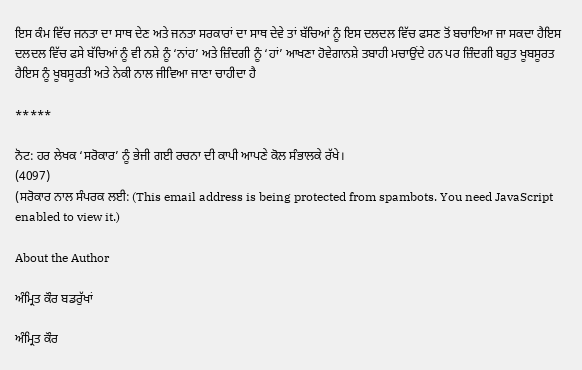ਇਸ ਕੰਮ ਵਿੱਚ ਜਨਤਾ ਦਾ ਸਾਥ ਦੇਣ ਅਤੇ ਜਨਤਾ ਸਰਕਾਰਾਂ ਦਾ ਸਾਥ ਦੇਵੇ ਤਾਂ ਬੱਚਿਆਂ ਨੂੰ ਇਸ ਦਲਦਲ ਵਿੱਚ ਫਸਣ ਤੋਂ ਬਚਾਇਆ ਜਾ ਸਕਦਾ ਹੈਇਸ ਦਲਦਲ ਵਿੱਚ ਫਸੇ ਬੱਚਿਆਂ ਨੂੰ ਵੀ ਨਸ਼ੇ ਨੂੰ ‘ਨਾਂਹ’ ਅਤੇ ਜ਼ਿੰਦਗੀ ਨੂੰ ‘ਹਾਂ’ ਆਖਣਾ ਹੋਵੇਗਾਨਸ਼ੇ ਤਬਾਹੀ ਮਚਾਉਂਦੇ ਹਨ ਪਰ ਜ਼ਿੰਦਗੀ ਬਹੁਤ ਖੂਬਸੂਰਤ ਹੈਇਸ ਨੂੰ ਖੂਬਸੂਰਤੀ ਅਤੇ ਨੇਕੀ ਨਾਲ ਜੀਵਿਆ ਜਾਣਾ ਚਾਹੀਦਾ ਹੈ

*****

ਨੋਟ: ਹਰ ਲੇਖਕ ‘ਸਰੋਕਾਰ’ ਨੂੰ ਭੇਜੀ ਗਈ ਰਚਨਾ ਦੀ ਕਾਪੀ ਆਪਣੇ ਕੋਲ ਸੰਭਾਲਕੇ ਰੱਖੇ।
(4097)
(ਸਰੋਕਾਰ ਨਾਲ ਸੰਪਰਕ ਲਈ: (This email address is being protected from spambots. You need JavaScript enabled to view it.)

About the Author

ਅੰਮ੍ਰਿਤ ਕੌਰ ਬਡਰੁੱਖਾਂ

ਅੰਮ੍ਰਿਤ ਕੌਰ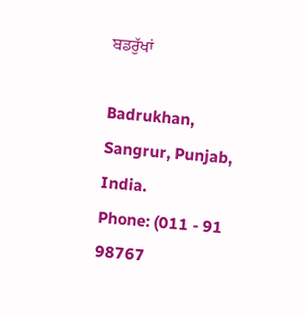ਬਡਰੁੱਖਾਂ

Badrukhan, Sangrur, Punjab, India.
Phone: (011 - 91 98767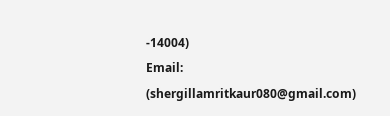-14004)
Email: (shergillamritkaur080@gmail.com)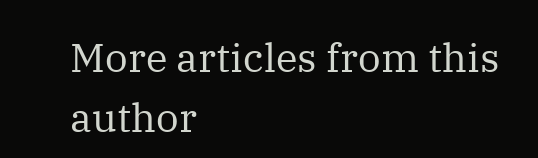More articles from this author